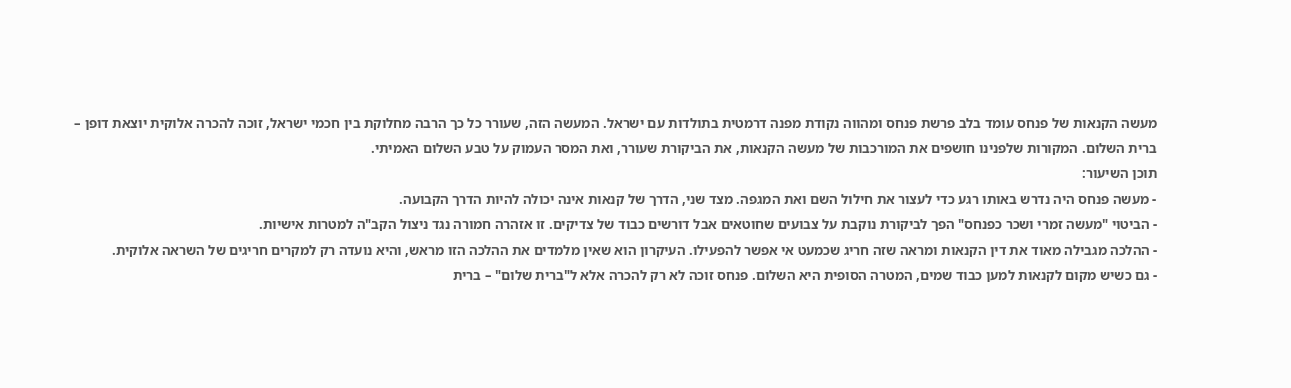מעשה הקנאות של פנחס עומד בלב פרשת פנחס ומהווה נקודת מפנה דרמטית בתולדות עם ישראל. המעשה הזה, שעורר כל כך הרבה מחלוקת בין חכמי ישראל, זוכה להכרה אלוקית יוצאת דופן – ברית השלום. המקורות שלפנינו חושפים את המורכבות של מעשה הקנאות, את הביקורת שעורר, ואת המסר העמוק על טבע השלום האמיתי.
תוכן השיעור:
- מעשה פנחס היה נדרש באותו רגע כדי לעצור את חילול השם ואת המגפה. מצד שני, הדרך של קנאות אינה יכולה להיות הדרך הקבועה.
- הביטוי "מעשה זמרי ושכר כפנחס" הפך לביקורת נוקבת על צבועים שחוטאים אבל דורשים כבוד של צדיקים. זו אזהרה חמורה נגד ניצול הקב"ה למטרות אישיות.
- ההלכה מגבילה מאוד את דין הקנאות ומראה שזה חריג שכמעט אי אפשר להפעילו. העיקרון הוא שאין מלמדים את ההלכה הזו מראש, והיא נועדה רק למקרים חריגים של השראה אלוקית.
- גם כשיש מקום לקנאות למען כבוד שמים, המטרה הסופית היא השלום. פנחס זוכה לא רק להכרה אלא ל"ברית שלום" – ברית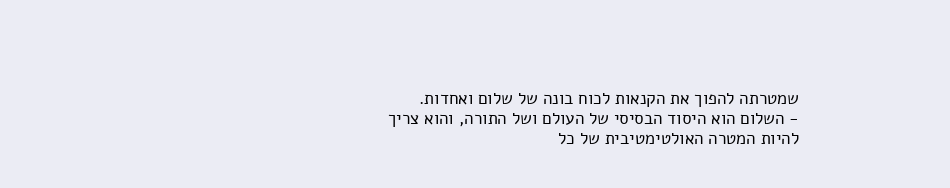שמטרתה להפוך את הקנאות לכוח בונה של שלום ואחדות.
- השלום הוא היסוד הבסיסי של העולם ושל התורה, והוא צריך להיות המטרה האולטימטיבית של כל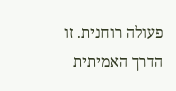פעולה רוחנית. זו הדרך האמיתית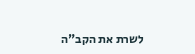לשרת את הקב"ה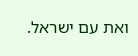ואת עם ישראל.